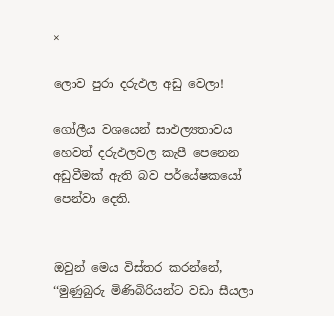×

ලොව පුරා දරුඵල අඩු වෙලා!

ගෝලීය වශයෙන් සාඵල්‍යතාවය හෙවත් දරුඵලවල කැපී පෙනෙන අඩුවීමක් ඇති බව පර්යේෂකයෝ පෙන්වා දෙති.


ඔවුන් මෙය විස්තර කරන්නේ, ‘‘මුණුබුරු මිණිබිරියන්ට වඩා සීයලා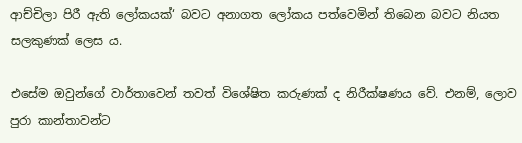ආච්චිලා පිරී ඇති ලෝකයක්‘ බවට අනාගත ලෝකය පත්වෙමින් තිබෙන බවට නියත සලකුණක් ලෙස ය.

එසේම ඔවුන්ගේ වාර්තාවෙන් තවත් විශේෂිත කරුණක් ද නිරීක්ෂණය වේ. එනම්, ලොව පුරා කාන්තාවන්ට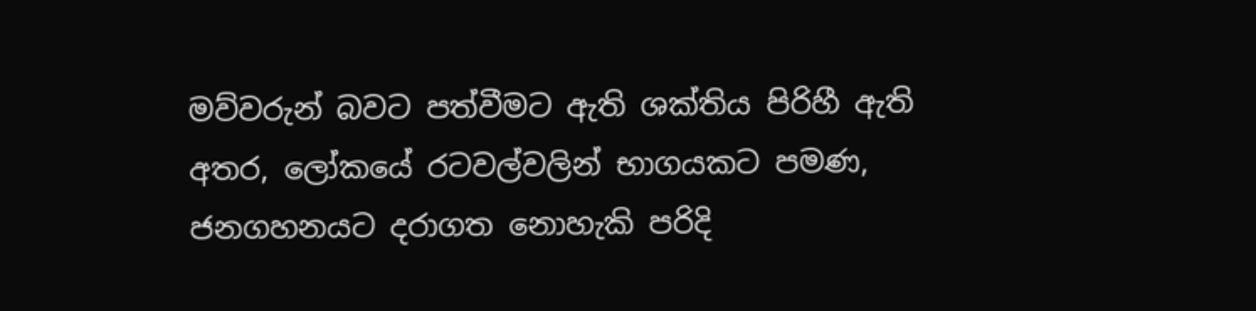මව්වරුන් බවට පත්වීමට ඇති ශක්තිය පිරිහී ඇති අතර, ලෝකයේ රටවල්වලින් භාගයකට පමණ, ජනගහනයට දරාගත නොහැකි පරිදි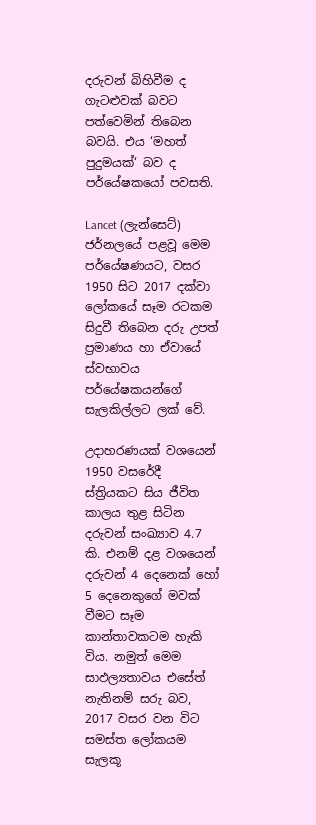දරුවන් බිහිවීම ද ගැටළුවක් බවට පත්වෙමින් තිබෙන බවයි. එය ‘මහත් පුදුමයක්‘ බව ද පර්යේෂකයෝ පවසති.

Lancet (ලැන්සෙට්) ජර්නලයේ පළවූ මෙම පර්යේෂණයට, වසර 1950 සිට 2017 දක්වා ලෝකයේ සෑම රටකම සිදුවී තිබෙන දරු උපත් ප්‍රමාණය හා ඒවායේ ස්වභාවය පර්යේෂකයන්ගේ සැලකිල්ලට ලක් වේ.

උදාහරණයක් වශයෙන් 1950 වසරේදී ස්ත්‍රියකට සිය ජීවිත කාලය තුළ සිටින දරුවන් සංඛ්‍යාව 4.7 කි. එනම් දළ වශයෙන් දරුවන් 4 දෙනෙක් හෝ 5 දෙනෙකුගේ මවක් වීමට සෑම කාන්තාවකටම හැකි විය. නමුත් මෙම සාඵල්‍යතාවය එසේත් නැතිනම් සරු බව, 2017 වසර වන විට සමස්ත ලෝකයම සැලකූ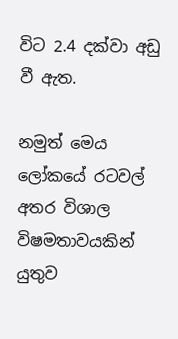විට 2.4 දක්වා අඩු වී ඇත.

නමුත් මෙය ලෝකයේ රටවල් අතර විශාල විෂමතාවයකින් යුතුව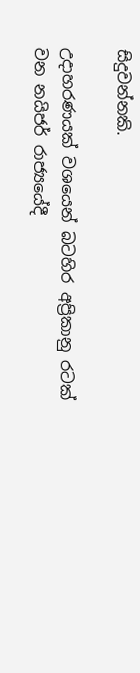සිදුවන්නකි.

උදාහරණයක් වශයෙන් බටහිර අප්‍රිකානු රටක් වන නයිජර් රාජ්‍යයේදී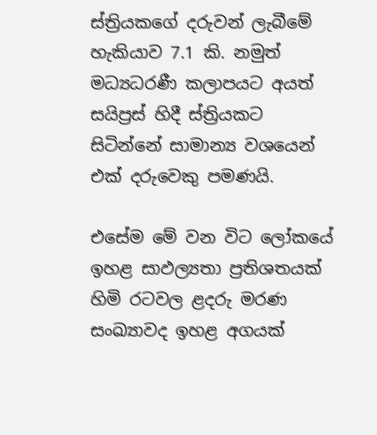ස්ත්‍රියකගේ දරුවන් ලැබීමේ හැකියාව 7.1 කි. නමුත් මධ්‍යධරණී කලාපයට අයත් සයිප්‍රස් හිදී ස්ත්‍රියකට සිටින්නේ සාමාන්‍ය වශයෙන් එක් දරුවෙකු පමණයි.

එසේම මේ වන විට ලෝකයේ ඉහළ සාඵල්‍යතා ප්‍රතිශතයක් හිමි රටවල ළදරු මරණ සංඛ්‍යාවද ඉහළ අගයක්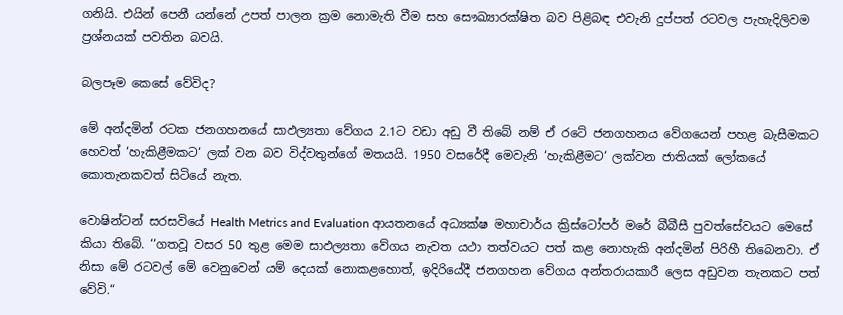ගනියි. එයින් පෙනී යන්නේ උපත් පාලන ක්‍රම නොමැති වීම සහ සෞඛ්‍යාරක්ෂිත බව පිළිබඳ එවැනි දුප්පත් රටවල පැහැදිලිවම ප්‍රශ්නයක් පවතින බවයි.

බලපෑම කෙසේ වේවිද?

මේ අන්දමින් රටක ජනගහනයේ සාඵල්‍යතා වේගය 2.1ට වඩා අඩු වී තිබේ නම් ඒ රටේ ජනගහනය වේගයෙන් පහළ බැසීමකට හෙවත් ‘හැකිළීමකට‘ ලක් වන බව විද්වතුන්ගේ මතයයි. 1950 වසරේදී මෙවැනි ‘හැකිළීමට‘ ලක්වන ජාතියක් ලෝකයේ කොතැනකවත් සිටියේ නැත.

වොෂින්ටන් සරසවියේ Health Metrics and Evaluation ආයතනයේ අධ්‍යක්ෂ මහාචාර්ය ක්‍රිස්ටෝපර් මරේ බීබීසී පුවත්සේවයට මෙසේ කියා තිබේ. ‘‘ගතවූ වසර 50 තුළ මෙම සාඵල්‍යතා වේගය නැවත යථා තත්වයට පත් කළ නොහැකි අන්දමින් පිරිහී තිබෙනවා. ඒ නිසා මේ රටවල් මේ වෙනුවෙන් යම් දෙයක් නොකළහොත්, ඉදිරියේදී ජනගහන වේගය අන්තරායකාරී ලෙස අඩුවන තැනකට පත් වේවි.“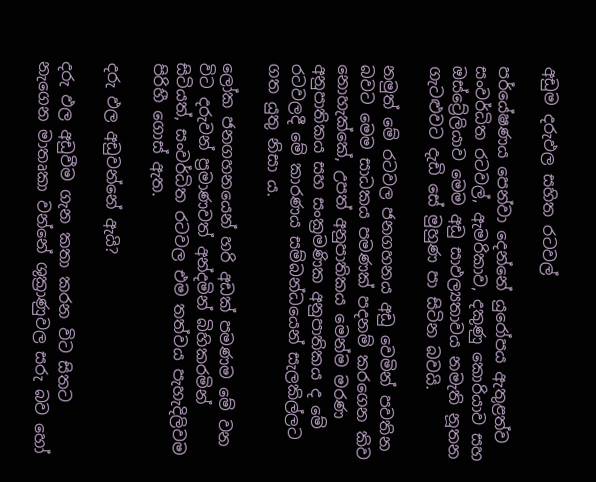අඩුම දරුඵල සහිත රටවල්

පර්යේෂණය පෙන්වා දෙන්නේ යුරෝපය ඇතුළත්ව සංවර්ධිත රටවල්, ඇමරිකාව, දකුණු කොරියාව සහ ඔස්ට්‍රේලියාව මෙම අඩු සාඵල්‍යතාවය නමැති නූතන ගැටළුවට දැඩි සේ මුහුණ පා සිටින බවයි.

නමුත් මේ රටවල ජනගහනය අඩු වෙමින් පවතින බවට මෙම සාධකය පමණක් පදනම් කරගෙන කිව නොහැක්කේ, උපත් අනුපාතිකය මෙන්ම මරණ අනුපාතිකය සහ සංක්‍රමණික අනුපාතිකය ද මේ රටවලදී මේ කාරණය සම්බන්ධයෙන් සැලකිල්ලට ගත යුතු නිසා ය.

ලෝක ජනගහනයෙන් හරි අඩක් පමණම මේ වන විට දරුවන් ප්‍රමාණවත් අන්දමින් බිහිකරමින් සිටියත්, සංවර්ධිත රටවල එම තත්වය පැහැදිලිවම පිරිහී ගොස් ඇත.

දරු ඵල අඩුවන්නේ ඇයි?

දරු ඵල අඩුවීම ගැන කතා කරන විට සිතට නැගෙන මාතෘකා වන්නේ ශුක්‍රාණුවල සරු බව හෝ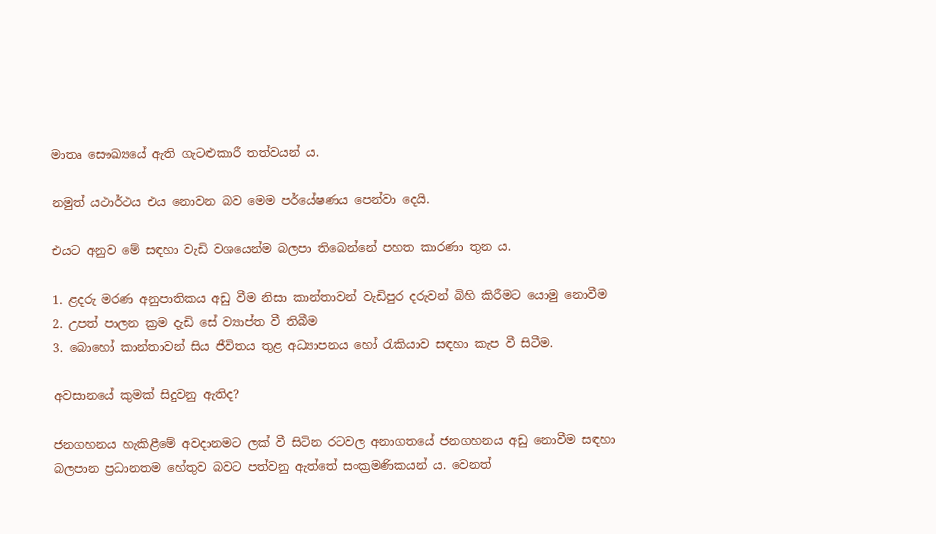මාතෘ සෞඛ්‍යයේ ඇති ගැටළුකාරී තත්වයන් ය.

නමුත් යථාර්ථය එය නොවන බව මෙම පර්යේෂණය පෙන්වා දෙයි.

එයට අනුව මේ සඳහා වැඩි වශයෙන්ම බලපා තිබෙන්නේ පහත කාරණා තුන ය.

1. ළදරු මරණ අනුපාතිකය අඩු වීම නිසා කාන්තාවන් වැඩිපුර දරුවන් බිහි කිරීමට යොමු නොවීම
2. උපත් පාලන ක්‍රම දැඩි සේ ව්‍යාප්ත වී තිබීම
3. බොහෝ කාන්තාවන් සිය ජීවිතය තුළ අධ්‍යාපනය හෝ රැකියාව සඳහා කැප වී සිටීම.

අවසානයේ කුමක් සිදුවනු ඇතිද?

ජනගහනය හැකිළීමේ අවදානමට ලක් වී සිටින රටවල අනාගතයේ ජනගහනය අඩු නොවීම සඳහා බලපාන ප්‍රධානතම හේතුව බවට පත්වනු ඇත්තේ සංක්‍රමණිකයන් ය. වෙනත්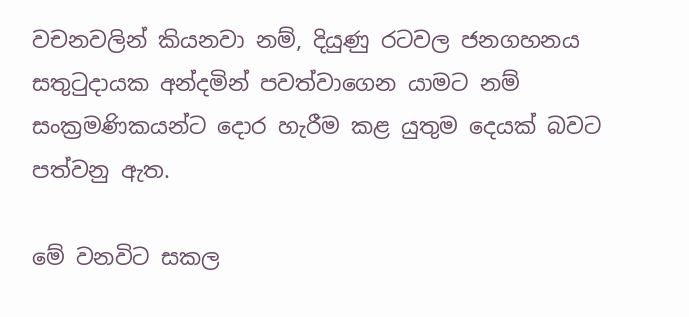වචනවලින් කියනවා නම්, දියුණු රටවල ජනගහනය සතුටුදායක අන්දමින් පවත්වාගෙන යාමට නම් සංක්‍රමණිකයන්ට දොර හැරීම කළ යුතුම දෙයක් බවට පත්වනු ඇත.

මේ වනවිට සකල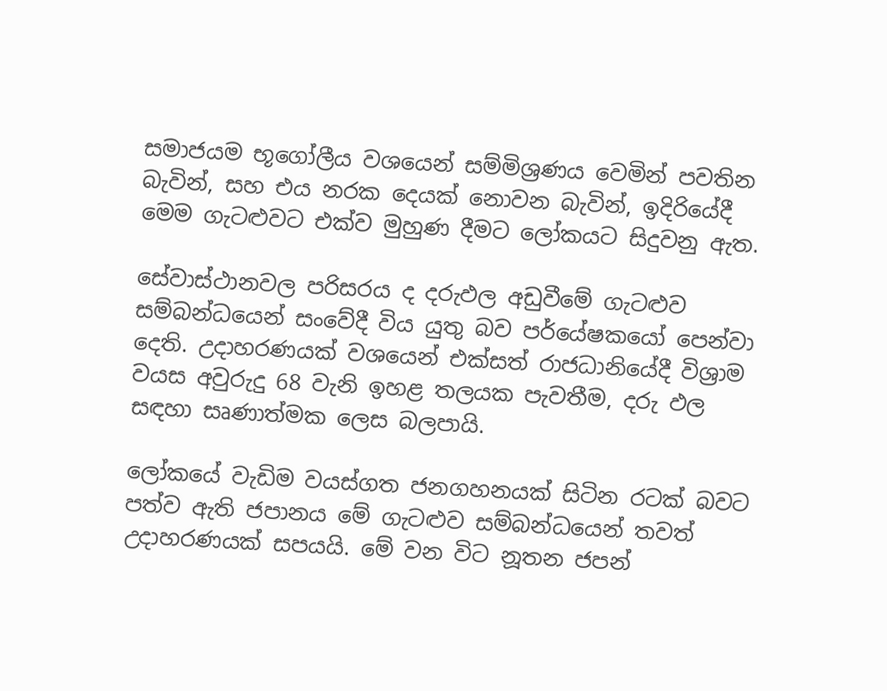සමාජයම භූගෝලීය වශයෙන් සම්මිශ්‍රණය වෙමින් පවතින බැවින්, සහ එය නරක දෙයක් නොවන බැවින්, ඉදිරියේදී මෙම ගැටළුවට එක්ව මුහුණ දීමට ලෝකයට සිදුවනු ඇත.

සේවාස්ථානවල පරිසරය ද දරුඵල අඩුවීමේ ගැටළුව සම්බන්ධයෙන් සංවේදී විය යුතු බව පර්යේෂකයෝ පෙන්වා දෙති. උදාහරණයක් වශයෙන් එක්සත් රාජධානියේදී විශ්‍රාම වයස අවුරුදු 68 වැනි ඉහළ තලයක පැවතීම, දරු ඵල සඳහා සෘණාත්මක ලෙස බලපායි.

ලෝකයේ වැඩිම වයස්ගත ජනගහනයක් සිටින රටක් බවට පත්ව ඇති ජපානය මේ ගැටළුව සම්බන්ධයෙන් තවත් උදාහරණයක් සපයයි. මේ වන විට නූතන ජපන්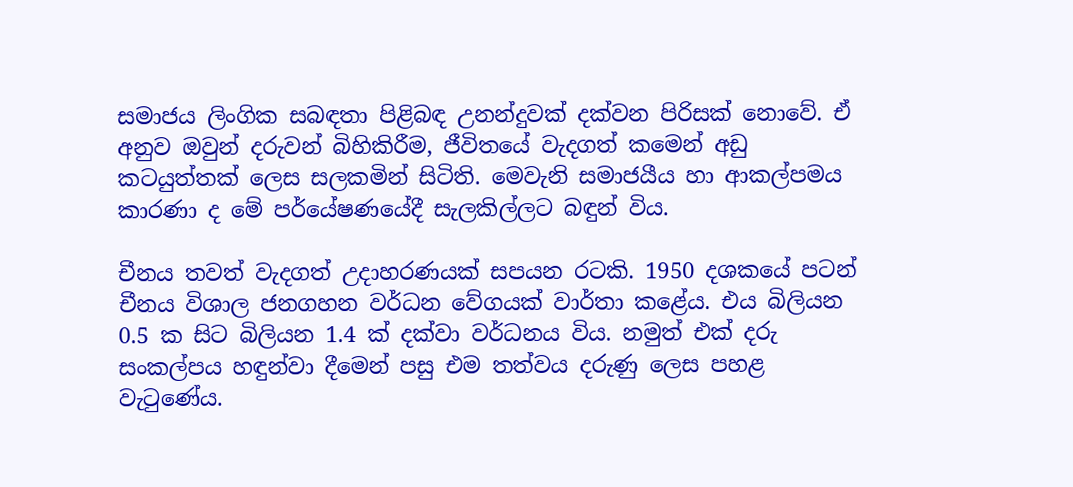සමාජය ලිංගික සබඳතා පිළිබඳ උනන්දුවක් දක්වන පිරිසක් නොවේ. ඒ අනුව ඔවුන් දරුවන් බිහිකිරීම, ජීවිතයේ වැදගත් කමෙන් අඩු කටයුත්තක් ලෙස සලකමින් සිටිති. මෙවැනි සමාජයීය හා ආකල්පමය කාරණා ද මේ පර්යේෂණයේදී සැලකිල්ලට බඳුන් විය.

චීනය තවත් වැදගත් උදාහරණයක් සපයන රටකි. 1950 දශකයේ පටන් චීනය විශාල ජනගහන වර්ධන වේගයක් වාර්තා කළේය. එය බිලියන 0.5 ක සිට බිලියන 1.4 ක් දක්වා වර්ධනය විය. නමුත් එක් දරු සංකල්පය හඳුන්වා දීමෙන් පසු එම තත්වය දරුණු ලෙස පහළ වැටුණේය.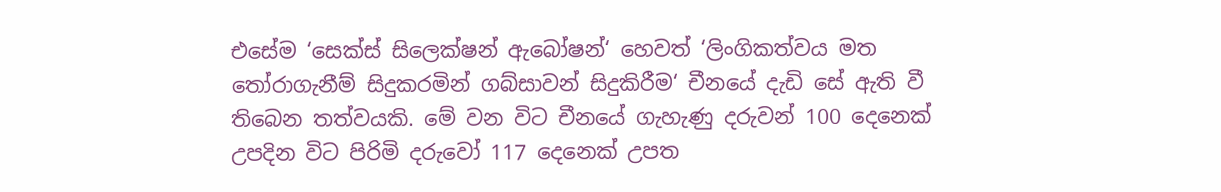එසේම ‘සෙක්ස් සිලෙක්ෂන් ඇබෝෂන්‘ හෙවත් ‘ලිංගිකත්වය මත තෝරාගැනීම් සිදුකරමින් ගබ්සාවන් සිදුකිරීම‘ චීනයේ දැඩි සේ ඇති වී තිබෙන තත්වයකි. මේ වන විට චීනයේ ගැහැණු දරුවන් 100 දෙනෙක් උපදින විට පිරිමි දරුවෝ 117 දෙනෙක් උපත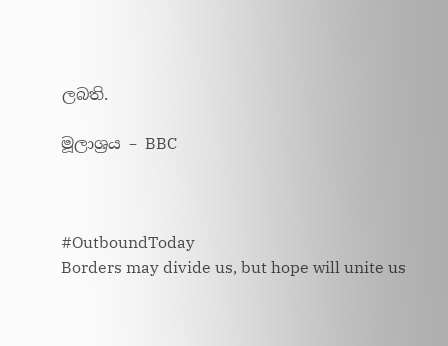ලබති.

මූලාශ්‍රය – BBC



#OutboundToday
Borders may divide us, but hope will unite us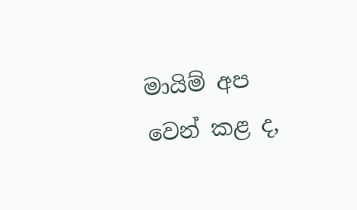මායිම් අප වෙන් කළ ද,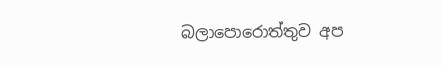බලාපොරොත්තුව අප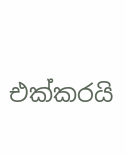එක්කරයි